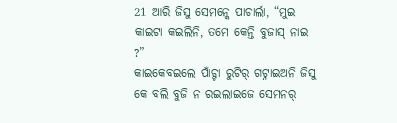21 ଆରି ଜିସୁ ସେମନ୍କେ ପାଚାର୍ଲା, “ମୁଇ କାଇଟା କଇଲିନି, ତମେ କେନ୍ତି ବୁଜାସ୍ ନାଇ ?”
କାଇକେବଇଲେ ପାଁଚ୍ଟା ରୁଟିର୍ ଗଟ୍ନାଇଅନି ଜିସୁ କେ ବଲି ବୁଜି ନ ରଇଲାଇଜେ ସେମନର୍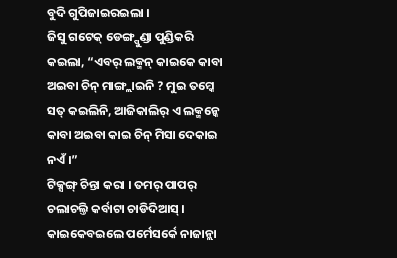ବୁଦି ଗୁପିଜାଇରଇଲା ।
ଜିସୁ ଗଟେକ୍ ଡେଙ୍ଗ୍ପୁଣ୍ଡା ପୁଣ୍ଡିକରି କଇଲା, “ଏବର୍ ଲକ୍ମନ୍ କାଇକେ କାବା ଅଇବା ଚିନ୍ ମାଙ୍ଗ୍ଲାଇନି ? ମୁଇ ତମ୍କେ ସତ୍ କଇଲିନି, ଆଜିକାଲିର୍ ଏ ଲକ୍ମନ୍କେ କାବା ଅଇବା କାଇ ଚିନ୍ ମିସା ଦେକାଇ ନଏଁ ।”
ଟିକ୍ସଙ୍ଗ୍ ଚିନ୍ତା କରା । ତମର୍ ପାପର୍ ଚଲାଚଲ୍ତି କର୍ବାଟା ଚାଡିଦିଆସ୍ । କାଇକେବଇଲେ ପର୍ମେସର୍କେ ନାଜାନ୍ଲା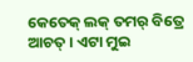କେତେକ୍ ଲକ୍ ତମର୍ ବିତ୍ରେ ଆଚତ୍ । ଏଟା ମୁଇ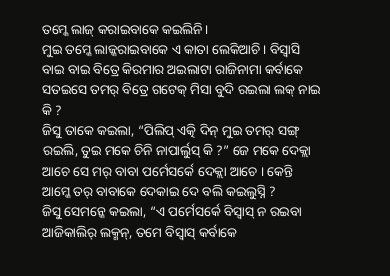ତମ୍କେ ଲାଜ୍ କରାଇବାକେ କଇଲିନି ।
ମୁଇ ତମ୍କେ ଲାଜ୍କରାଇବାକେ ଏ କାତା ଲେକିଆଚି । ବିସ୍ବାସି ବାଇ ବାଇ ବିତ୍ରେ କିରମାର ଅଇଲାଟା ରାଜିନାମା କର୍ବାକେ ସତଇସେ ତମର୍ ବିତ୍ରେ ଗଟେକ୍ ମିସା ବୁଦି ରଇଲା ଲକ୍ ନାଇ କି ?
ଜିସୁ ତାକେ କଇଲା, “ପିଲିପ୍ ଏତ୍କି ଦିନ୍ ମୁଇ ତମର୍ ସଙ୍ଗ୍ ରଇଲି, ତୁଇ ମକେ ଚିନି ନାପାର୍ଲୁସ୍ କି ?” ଜେ ମକେ ଦେକ୍ଲା ଆଚେ ସେ ମର୍ ବାବା ପର୍ମେସର୍କେ ଦେକ୍ଲା ଆଚେ । କେନ୍ତି ଆମ୍କେ ତର୍ ବାବାକେ ଦେକାଇ ଦେ ବଲି କଇଲୁସ୍ନି ?
ଜିସୁ ସେମନ୍କେ କଇଲା, “ଏ ପର୍ମେସର୍କେ ବିସ୍ବାସ୍ ନ ରଇବା ଆଜିକାଲିର୍ ଲକ୍ମନ୍, ତମେ ବିସ୍ବାସ୍ କର୍ବାକେ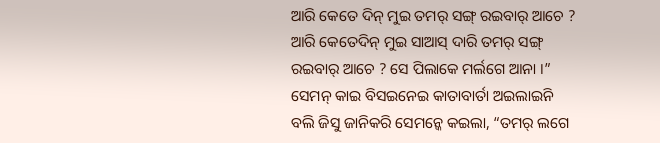ଆରି କେତେ ଦିନ୍ ମୁଇ ତମର୍ ସଙ୍ଗ୍ ରଇବାର୍ ଆଚେ ? ଆରି କେତେଦିନ୍ ମୁଇ ସାଆସ୍ ଦାରି ତମର୍ ସଙ୍ଗ୍ ରଇବାର୍ ଆଚେ ? ସେ ପିଲାକେ ମର୍ଲଗେ ଆନା ।”
ସେମନ୍ କାଇ ବିସଇନେଇ କାତାବାର୍ତା ଅଇଲାଇନି ବଲି ଜିସୁ ଜାନିକରି ସେମନ୍କେ କଇଲା, “ତମର୍ ଲଗେ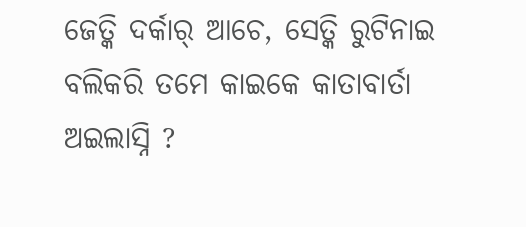ଜେତ୍କି ଦର୍କାର୍ ଆଚେ, ସେତ୍କି ରୁଟିନାଇ ବଲିକରି ତମେ କାଇକେ କାତାବାର୍ତା ଅଇଲାସ୍ନି ?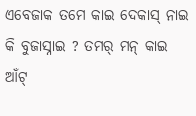ଏବେଜାକ ତମେ କାଇ ଦେକାସ୍ ନାଇ କି ବୁଜାସ୍ନାଇ ? ତମର୍ ମନ୍ କାଇ ଆଁଟ୍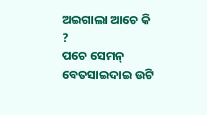ଅଇଗାଲା ଆଚେ କି ?
ପଚେ ସେମନ୍ ବେତସାଇଦାଇ ଉଟି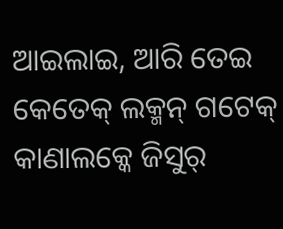ଆଇଲାଇ, ଆରି ତେଇ କେତେକ୍ ଲକ୍ମନ୍ ଗଟେକ୍ କାଣାଲକ୍କେ ଜିସୁର୍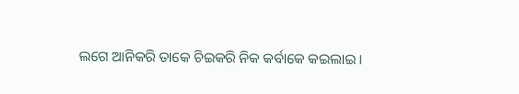ଲଗେ ଆନିକରି ତାକେ ଚିଇକରି ନିକ କର୍ବାକେ କଇଲାଇ ।